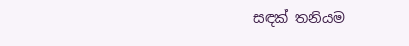සඳක් තනියම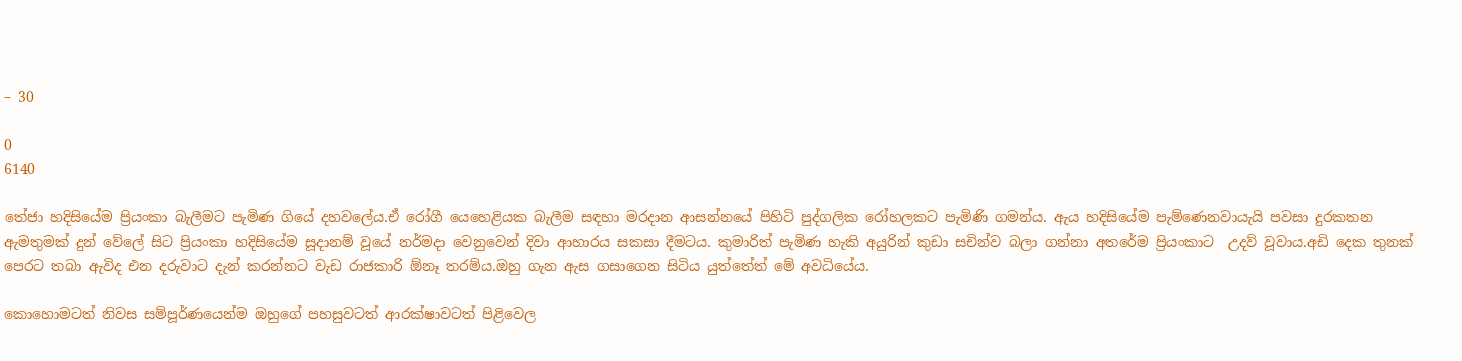– 30

0
6140

තේජා හදිසියේම ප්‍රියංකා බැලීමට පැමිණ ගියේ දහවලේය.ඒ රෝගී යෙහෙළියක බැලීම සඳහා මරදාන ආසන්නයේ පිහිටි පුද්ගලික රෝහලකට පැමිණි ගමන්ය. ඇය හදිසියේම පැම්ණෙනවායැයි පවසා දුරකතන ඇමතුමක් දුන් වේලේ සිට ප්‍රියංකා හදිසියේම සූදානම් වූයේ නර්මදා වෙනුවෙන් දිවා ආහාරය සකසා දීමටය. කුමාරිත් පැමිණ හැකි අයුරින් කුඩා සචින්ව බලා ගන්නා අතරේම ප්‍රියංකාට  උදව් වූවාය.අඩි දෙක තුනක් පෙරට තබා ඇවිද එන දරුවාට දැන් කරන්නට වැඩ රාජකාරි ඕනෑ තරම්ය.ඔහු ගැන ඇස ගසාගෙන සිටිය යුත්තේත් මේ අවධියේය.

කොහොමටත් නිවස සම්පූර්ණයෙන්ම ඔහුගේ පහසුවටත් ආරක්ෂාවටත් පිළිවෙල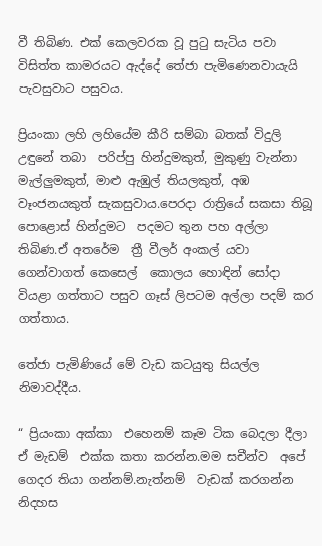වී තිබිණ. එක් කෙලවරක වූ පුටු සැටිය පවා විසිත්ත කාමරයට ඇද්දේ තේජා පැමිණෙනවායැයි පැවසුවාට පසුවය.

ප්‍රියංකා ලහි ලහියේම කීරි සම්බා බතක් විදුලි උඳුනේ තබා  පරිප්පු හින්දුමකුත්, මුකුණු වැන්නා  මැල්ලුමකුත්, මාළු ඇඹුල් තියලකුත්, අඹ වෑංජනයකුත් සැකසුවාය.පෙරදා රාත්‍රියේ සකසා තිබූ පොළොස් හින්දුමට  පදමට තුන පහ අල්ලා තිබිණ.ඒ අතරේම  ත්‍රී වීලර් අංකල් යවා ගෙන්වාගත් කෙසෙල්  කොලය හොඳින් සෝදා වියළා ගත්තාට පසුව ගෑස් ලිපටම අල්ලා පදම් කර ගත්තාය.

තේජා පැමිණියේ මේ වැඩ කටයුතු සියල්ල නිමාවද්දීය.

“ ප්‍රියංකා අක්කා  එහෙනම් කෑම ටික බෙදලා දීලා ඒ මැඩම්  එක්ක කතා කරන්න.මම සචීන්ව  අපේ ගෙදර තියා ගන්නම්.නැත්නම්  වැඩක් කරගන්න නිදහස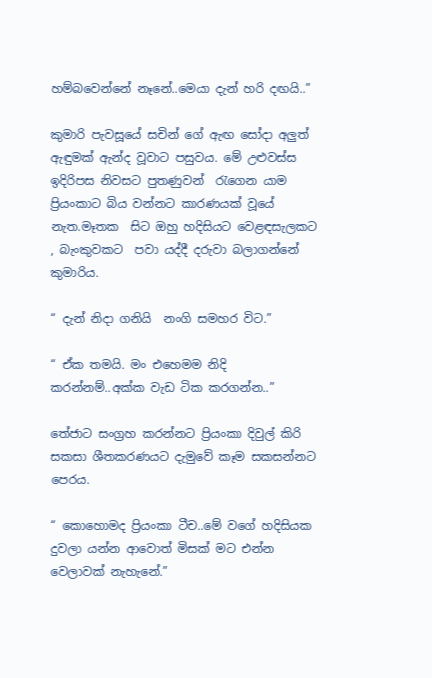හම්බවෙන්නේ නෑනේ..මෙයා දැන් හරි දඟයි..”

කුමාරි පැවසූයේ සචින් ගේ ඇඟ සෝදා අලුත් ඇඳුමක් ඇන්ද වූවාට පසුවය. මේ උළුවස්ස ඉදිරිපස නිවසට පුතණුවන්  රැගෙන යාම ප්‍රියංකාට බිය වන්නට කාරණයක් වූයේ නැත.මෑතක  සිට ඔහු හදිසියට වෙළඳසැලකට , බැංකුවකට  පවා යද්දී දරුවා බලාගන්නේ කුමාරිය.

“ දැන් නිදා ගනියි  නංගි සමහර විට.”

“ ඒක තමයි. මං එහෙමම නිදි කරන්නම්..අක්ක වැඩ ටික කරගන්න..”

තේජාට සංග්‍රහ කරන්නට ප්‍රියංකා දිවුල් කිරි සකසා ශීතකරණයට දැමුවේ කෑම සකසන්නට පෙරය.

“ කොහොමද ප්‍රියංකා ටීච..මේ වගේ හදිසියක දුවලා යන්න ආවොත් මිසක් මට එන්න වෙලාවක් නැහැනේ.”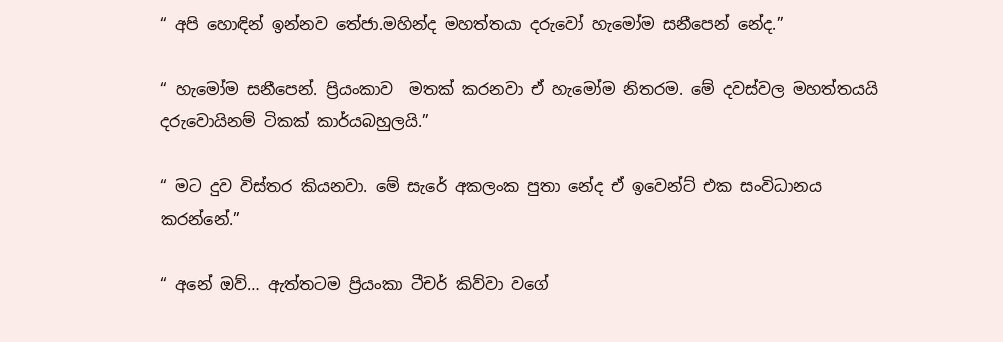“ අපි හොඳින් ඉන්නව තේජා.මහින්ද මහත්තයා දරුවෝ හැමෝම සනීපෙන් නේද.”

“ හැමෝම සනීපෙන්. ප්‍රියංකාව  මතක් කරනවා ඒ හැමෝම නිතරම. මේ දවස්වල මහත්තයයි දරුවොයිනම් ටිකක් කාර්යබහුලයි.”

“ මට දුව විස්තර කියනවා. මේ සැරේ අකලංක පුතා නේද ඒ ඉවෙන්ට් එක සංවිධානය කරන්නේ.”

“ අනේ ඔව්… ඇත්තටම ප්‍රියංකා ටීචර් කිව්වා වගේ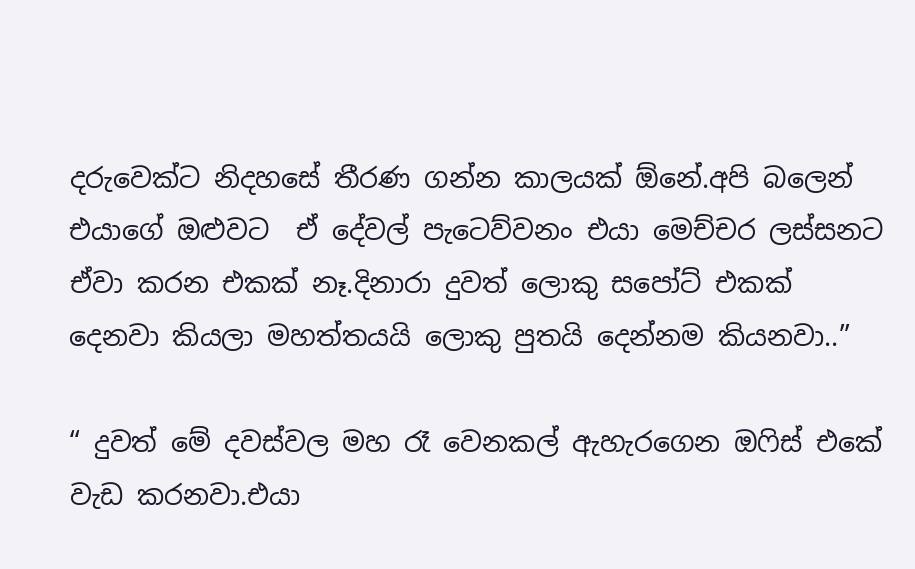දරුවෙක්ට නිදහසේ තීරණ ගන්න කාලයක් ඕනේ.අපි බලෙන් එයාගේ ඔළුවට  ඒ දේවල් පැටෙව්වනං එයා මෙච්චර ලස්සනට ඒවා කරන එකක් නෑ.දිනාරා දුවත් ලොකු සපෝට් එකක් දෙනවා කියලා මහත්තයයි ලොකු පුතයි දෙන්නම කියනවා..”

“ දුවත් මේ දවස්වල මහ රෑ වෙනකල් ඇහැරගෙන ඔෆිස් එකේ වැඩ කරනවා.එයා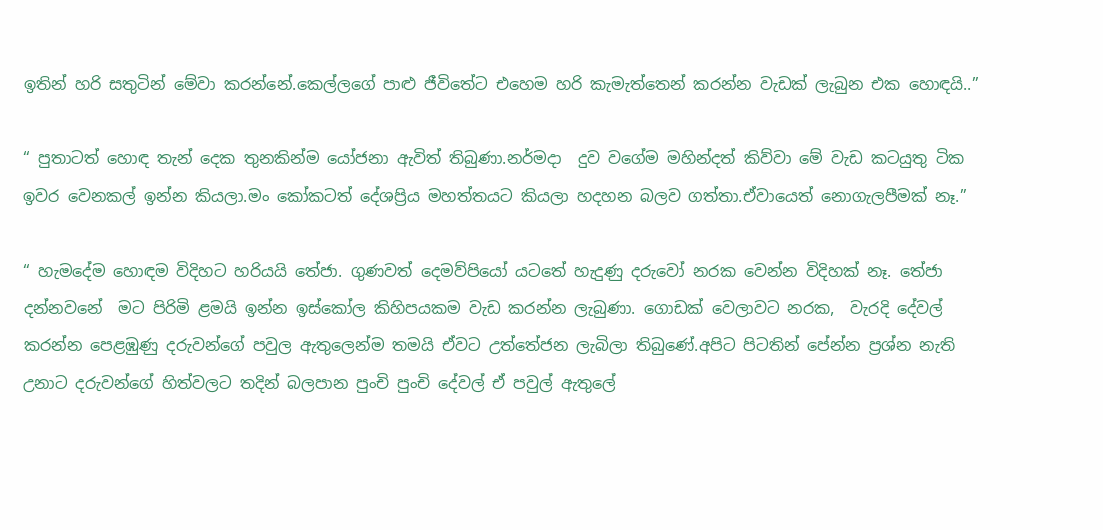ඉතින් හරි සතුටින් මේවා කරන්නේ.කෙල්ලගේ පාළු ජීවිතේට එහෙම හරි කැමැත්තෙන් කරන්න වැඩක් ලැබුන එක හොඳයි..”

“ පුතාටත් හොඳ තැන් දෙක තුනකින්ම යෝජනා ඇවිත් තිබුණා.නර්මදා  දුව වගේම මහින්දත් කිව්වා මේ වැඩ කටයුතු ටික ඉවර වෙනකල් ඉන්න කියලා.මං කෝකටත් දේශප්‍රිය මහත්තයට කියලා හදහන බලව ගත්තා.ඒවායෙත් නොගැලපීමක් නෑ.”

“ හැමදේම හොඳම විදිහට හරියයි තේජා. ගුණවත් දෙමව්පියෝ යටතේ හැදුණු දරුවෝ නරක වෙන්න විදිහක් නෑ. තේජා දන්නවනේ  මට පිරිමි ළමයි ඉන්න ඉස්කෝල කිහිපයකම වැඩ කරන්න ලැබුණා. ගොඩක් වෙලාවට නරක,  වැරදි දේවල් කරන්න පෙළඹුණු දරුවන්ගේ පවුල ඇතුලෙන්ම තමයි ඒවට උත්තේජන ලැබිලා තිබුණේ.අපිට පිටතින් පේන්න ප්‍රශ්න නැති උනාට දරුවන්ගේ හිත්වලට තදින් බලපාන පුංචි පුංචි දේවල් ඒ පවුල් ඇතුලේ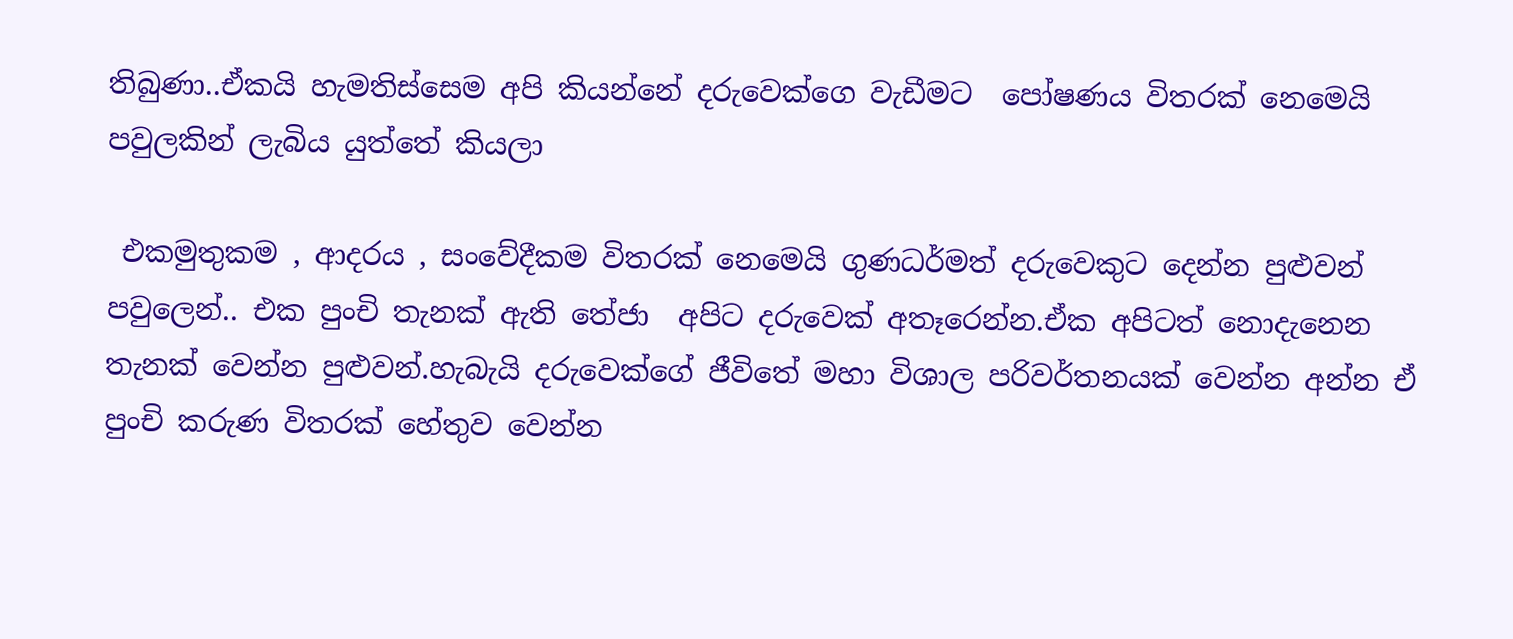තිබුණා..ඒකයි හැමතිස්සෙම අපි කියන්නේ දරුවෙක්ගෙ වැඩීමට  පෝෂණය විතරක් නෙමෙයි පවුලකින් ලැබිය යුත්තේ කියලා

 එකමුතුකම , ආදරය , සංවේදීකම විතරක් නෙමෙයි ගුණධර්මත් දරුවෙකුට දෙන්න පුළුවන් පවුලෙන්.. එක පුංචි තැනක් ඇති තේජා  අපිට දරුවෙක් අතෑරෙන්න.ඒක අපිටත් නොදැනෙන තැනක් වෙන්න පුළුවන්.හැබැයි දරුවෙක්ගේ ජීවිතේ මහා විශාල පරිවර්තනයක් වෙන්න අන්න ඒ පුංචි කරුණ විතරක් හේතුව වෙන්න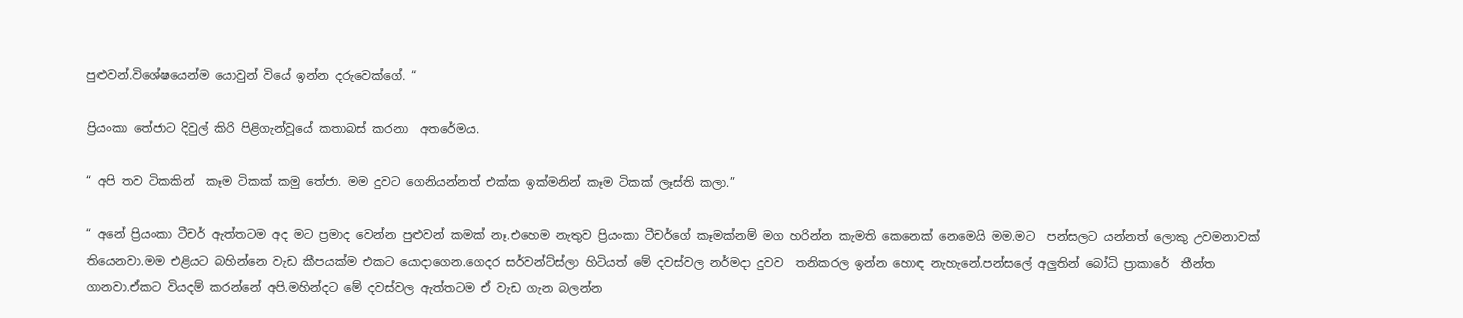පුළුවන්.විශේෂයෙන්ම යොවුන් වියේ ඉන්න දරුවෙක්ගේ. “

ප්‍රියංකා තේජාට දිවුල් කිරි පිළිගැන්වූයේ කතාබස් කරනා  අතරේමය.

“ අපි තව ටිකකින්  කෑම ටිකක් කමු තේජා. මම දුවට ගෙනියන්නත් එක්ක ඉක්මනින් කෑම ටිකක් ලෑස්ති කලා.”

“ අනේ ප්‍රියංකා ටීචර් ඇත්තටම අද මට ප්‍රමාද වෙන්න පුළුවන් කමක් නෑ.එහෙම නැතුව ප්‍රියංකා ටීචර්ගේ කෑමක්නම් මග හරින්න කැමති කෙනෙක් නෙමෙයි මම.මට  පන්සලට යන්නත් ලොකු උවමනාවක් තියෙනවා.මම එළියට බහින්නෙ වැඩ කීපයක්ම එකට යොදාගෙන.ගෙදර සර්වන්ට්ස්ලා හිටියත් මේ දවස්වල නර්මදා දුවව  තනිකරල ඉන්න හොඳ නැහැනේ.පන්සලේ අලුතින් බෝධි ප්‍රාකාරේ  තීන්ත ගානවා.ඒකට වියදම් කරන්නේ අපි.මහින්දට මේ දවස්වල ඇත්තටම ඒ වැඩ ගැන බලන්න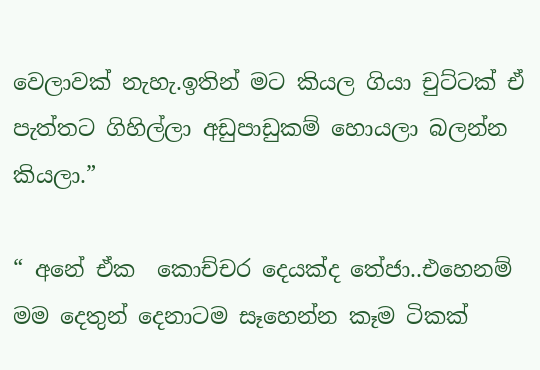වෙලාවක් නැහැ.ඉතින් මට කියල ගියා චුට්ටක් ඒ පැත්තට ගිහිල්ලා අඩුපාඩුකම් හොයලා බලන්න කියලා.”

“ අනේ ඒක  කොච්චර දෙයක්ද තේජා..එහෙනම් මම දෙතුන් දෙනාටම සෑහෙන්න කෑම ටිකක්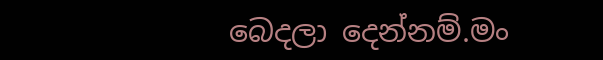බෙදලා දෙන්නම්.මං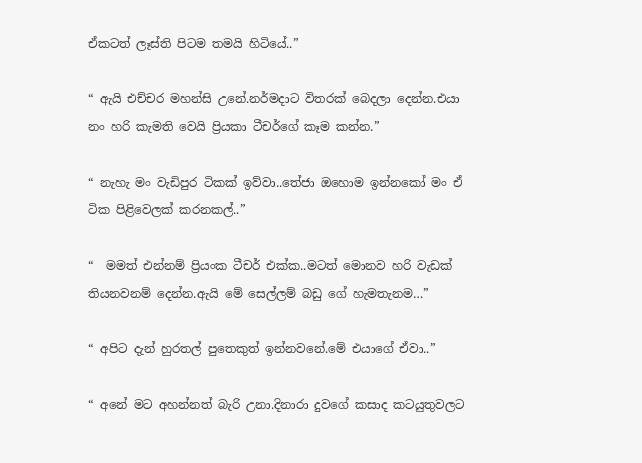ඒකටත් ලෑස්ති පිටම තමයි හිටියේ..”

“ ඇයි එච්චර මහන්සි උනේ.නර්මදාට විතරක් බෙදලා දෙන්න.එයා නං හරි කැමති වෙයි ප්‍රියකා ටීචර්ගේ කෑම කන්න.”

“ නැහැ මං වැඩිපුර ටිකක් ඉව්වා..තේජා ඔහොම ඉන්නකෝ මං ඒ ටික පිළිවෙලක් කරනකල්..”

“  මමත් එන්නම් ප්‍රියංක ටීචර් එක්ක..මටත් මොනව හරි වැඩක් තියනවනම් දෙන්න.ඇයි මේ සෙල්ලම් බඩු ගේ හැමතැනම…”

“ අපිට දැන් හුරතල් පුතෙකුත් ඉන්නවනේ.මේ එයාගේ ඒවා..”

“ අනේ මට අහන්නත් බැරි උනා.දිනාරා දුවගේ කසාද කටයුතුවලට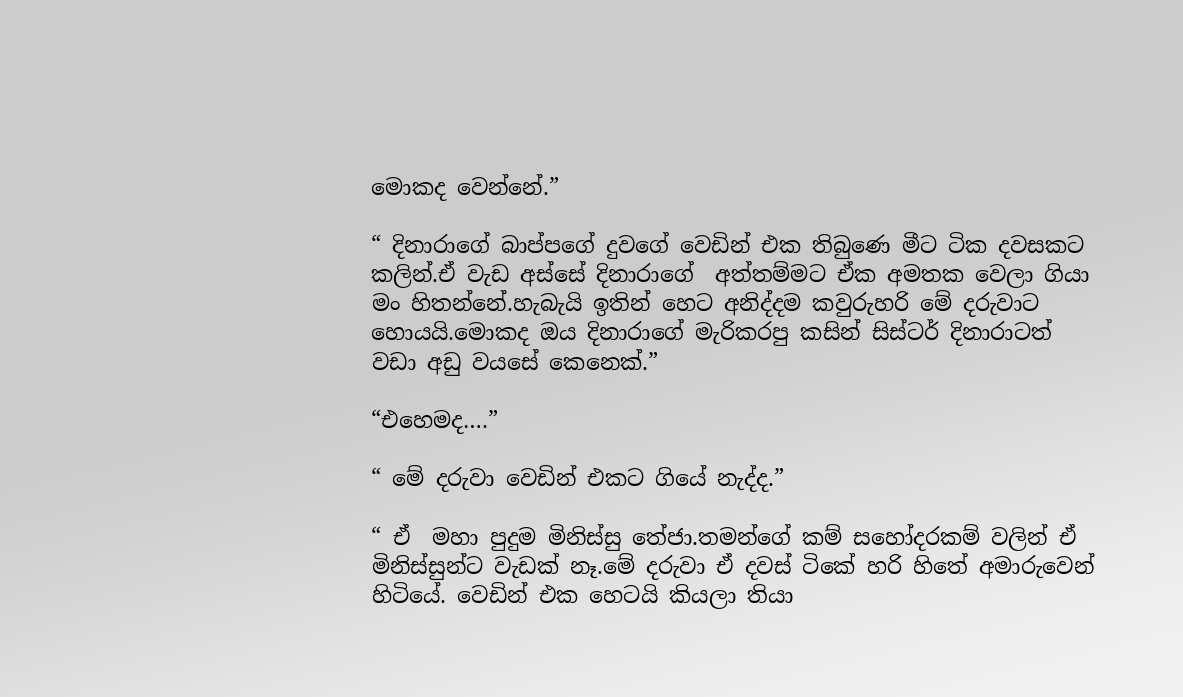මොකද වෙන්නේ.”

“ දිනාරාගේ බාප්පගේ දුවගේ වෙඩින් එක තිබුණෙ මීට ටික දවසකට කලින්.ඒ වැඩ අස්සේ දිනාරාගේ  අත්තම්මට ඒක අමතක වෙලා ගියා  මං හිතන්නේ.හැබැයි ඉතින් හෙට අනිද්දම කවුරුහරි මේ දරුවාට හොයයි.මොකද ඔය දිනාරාගේ මැරිකරපු කසින් සිස්ටර් දිනාරාටත්  වඩා අඩු වයසේ කෙනෙක්.”

“එහෙමද….”

“ මේ දරුවා වෙඩින් එකට ගියේ නැද්ද.”

“ ඒ  මහා පුදුම මිනිස්සු තේජා.තමන්ගේ කම් සහෝදරකම් වලින් ඒ මිනිස්සුන්ට වැඩක් නෑ.මේ දරුවා ඒ දවස් ටිකේ හරි හිතේ අමාරුවෙන් හිටියේ. වෙඩින් එක හෙටයි කියලා තියා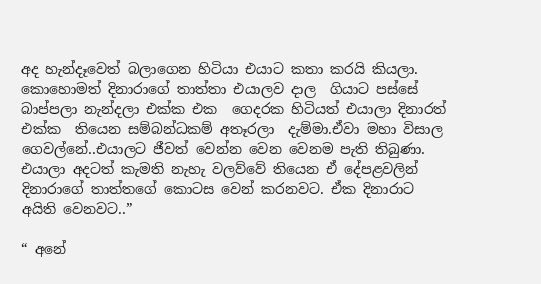අද හැන්දෑවෙත් බලාගෙන හිටියා එයාට කතා කරයි කියලා. කොහොමත් දිනාරාගේ තාත්තා එයාලව දාල  ගියාට පස්සේ බාප්පලා නැන්දලා එක්ක එක  ගෙදරක හිටියත් එයාලා දිනාරත් එක්ක  තියෙන සම්බන්ධකම් අතෑරලා  දැම්මා.ඒවා මහා විසාල ගෙවල්නේ..එයාලට ජීවත් වෙන්න වෙන වෙනම පැති තිබුණා. එයාලා අදටත් කැමති නැහැ වලව්වේ තියෙන ඒ දේපළවලින් දිනාරාගේ තාත්තගේ කොටස වෙන් කරනවට. ඒක දිනාරාට අයිති වෙනවට..”

“ අනේ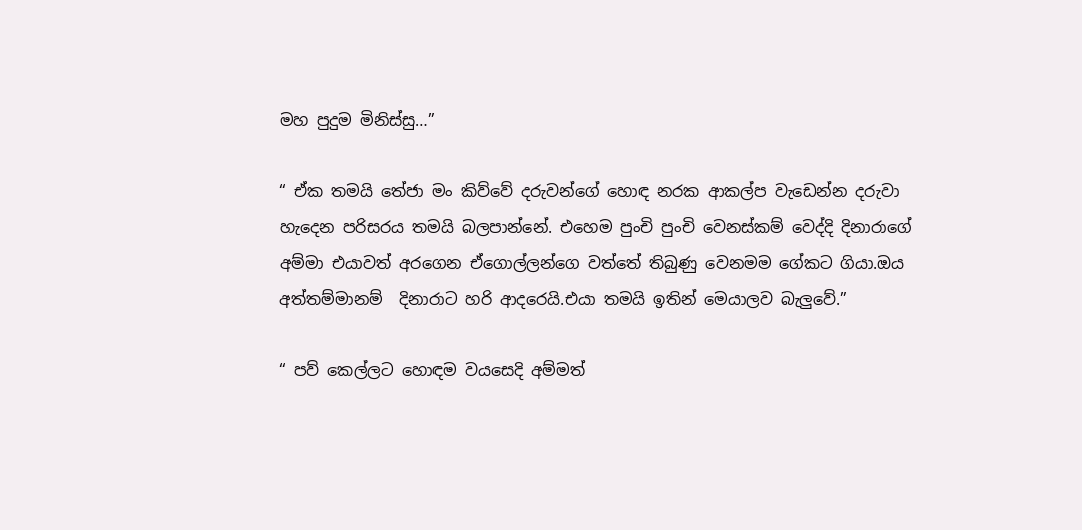මහ පුදුම මිනිස්සු…”

“ ඒක තමයි තේජා මං කිව්වේ දරුවන්ගේ හොඳ නරක ආකල්ප වැඩෙන්න දරුවා හැදෙන පරිසරය තමයි බලපාන්නේ. එහෙම පුංචි පුංචි වෙනස්කම් වෙද්දි දිනාරාගේ  අම්මා එයාවත් අරගෙන ඒගොල්ලන්ගෙ වත්තේ තිබුණු වෙනමම ගේකට ගියා.ඔය අත්තම්මානම්  දිනාරාට හරි ආදරෙයි.එයා තමයි ඉතින් මෙයාලව බැලුවේ.”

“ පව් කෙල්ලට හොඳම වයසෙදි අම්මත්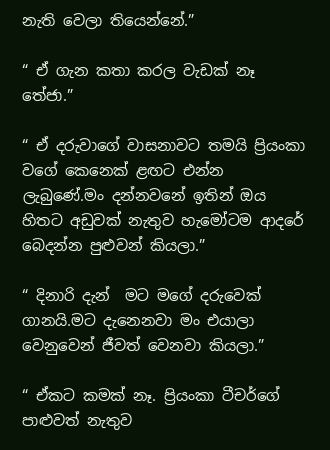නැති වෙලා තියෙන්නේ.”

“ ඒ ගැන කතා කරල වැඩක් නෑ තේජා.”

“ ඒ දරුවාගේ වාසනාවට තමයි ප්‍රියංකා වගේ කෙනෙක් ළඟට එන්න ලැබුණේ.මං දන්නවනේ ඉතින් ඔය හිතට අඩුවක් නැතුව හැමෝටම ආදරේ බෙදන්න පුළුවන් කියලා.”

“ දිනාරි දැන්  මට මගේ දරුවෙක් ගානයි.මට දැනෙනවා මං එයාලා වෙනුවෙන් ජීවත් වෙනවා කියලා.”

“ ඒකට කමක් නෑ. ප්‍රියංකා ටීචර්ගේ පාළුවත් නැතුව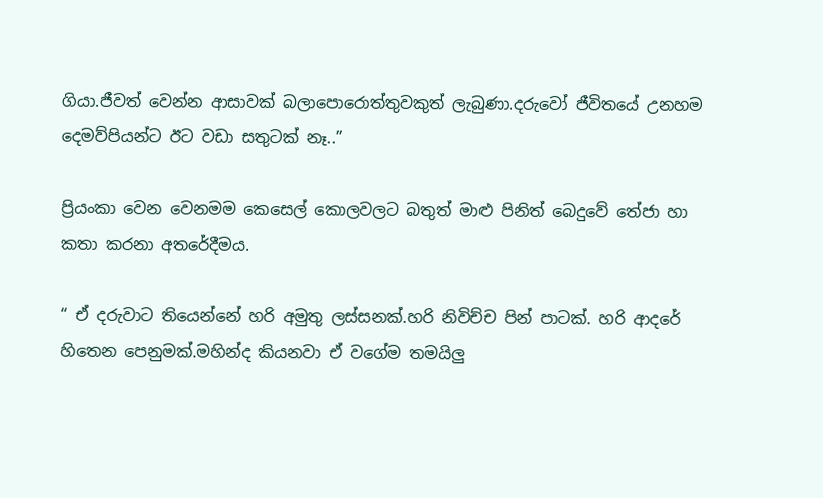ගියා.ජීවත් වෙන්න ආසාවක් බලාපොරොත්තුවකුත් ලැබුණා.දරුවෝ ජීවිතයේ උනහම දෙමව්පියන්ට ඊට වඩා සතුටක් නෑ..”

ප්‍රියංකා වෙන වෙනමම කෙසෙල් කොලවලට බතුත් මාළු පිනිත් බෙදුවේ තේජා හා කතා කරනා අතරේදීමය.

“ ඒ දරුවාට තියෙන්නේ හරි අමුතු ලස්සනක්.හරි නිවිච්ච පින් පාටක්. හරි ආදරේ හිතෙන පෙනුමක්.මහින්ද කියනවා ඒ වගේම තමයිලු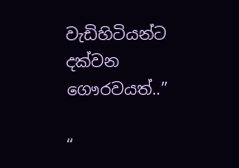වැඩිහිටියන්ට දක්වන ගෞරවයත්..”

“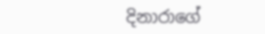දිනාරාගේ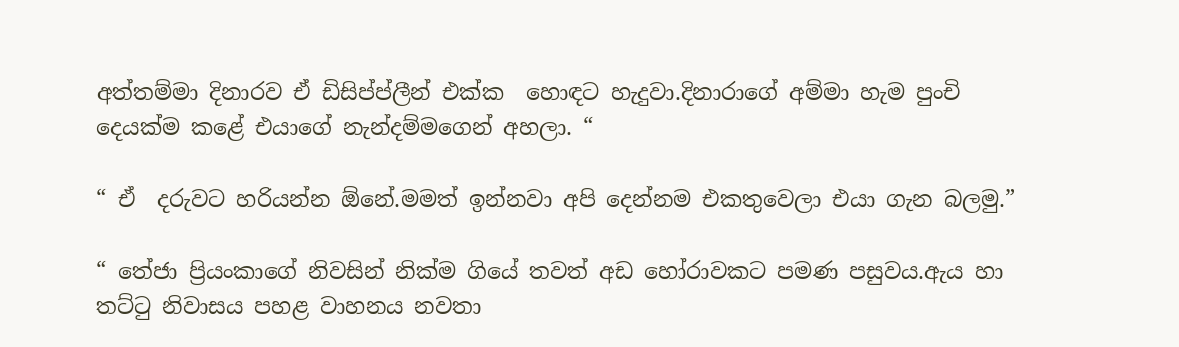අත්තම්මා දිනාරව ඒ ඩිසිප්ප්ලීන් එක්ක  හොඳට හැදුවා.දිනාරාගේ අම්මා හැම පුංචි දෙයක්ම කළේ එයාගේ නැන්දම්මගෙන් අහලා. “

“ ඒ  දරුවට හරියන්න ඕනේ.මමත් ඉන්නවා අපි දෙන්නම එකතුවෙලා එයා ගැන බලමු.”

“ තේජා ප්‍රියංකාගේ නිවසින් නික්ම ගියේ තවත් අඩ හෝරාවකට පමණ පසුවය.ඇය හා  තට්ටු නිවාසය පහළ වාහනය නවතා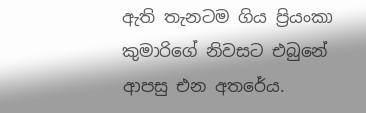ඇති තැනටම ගිය ප්‍රියංකා කුමාරිගේ නිවසට එබුනේ ආපසු එන අතරේය.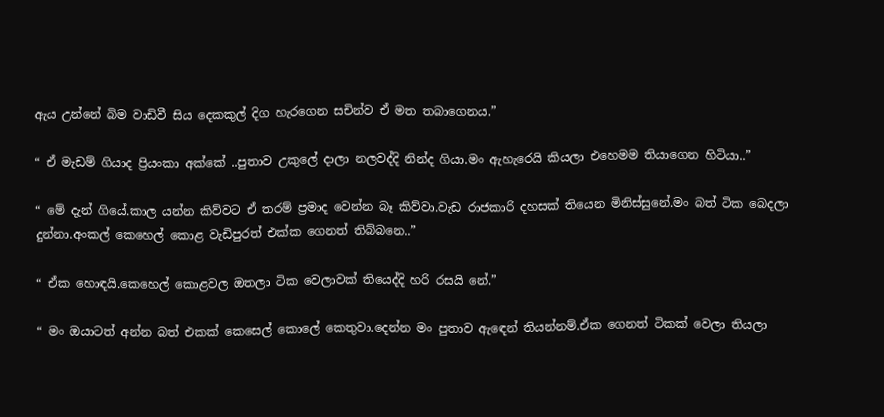ඇය උන්නේ බිම වාඩිවී සිය දෙකකුල් දිග හැරගෙන සචින්ව ඒ මත තබාගෙනය.”

“ ඒ මැඩම් ගියාද ප්‍රියංකා අක්කේ ..පුතාව උකුලේ දාලා නලවද්දි නින්ද ගියා.මං ඇහැරෙයි කියලා එහෙමම තියාගෙන හිටියා..”

“ මේ දැන් ගියේ.කාල යන්න කිව්වට ඒ තරම් ප්‍රමාද වෙන්න බෑ කිව්වා.වැඩ රාජකාරි දහසක් තියෙන මිනිස්සුනේ.මං බත් ටික බෙදලා දුන්නා.අංකල් කෙහෙල් කොළ වැඩිපුරත් එක්ක ගෙනත් තිබ්බනෙ..”

“ ඒක හොඳයි.කෙහෙල් කොළවල ඔතලා ටික වෙලාවක් තියෙද්දි හරි රසයි නේ.”

“ මං ඔයාටත් අන්න බත් එකක් කෙසෙල් කොලේ කෙතුවා.දෙන්න මං පුතාව ඇඳෙන් තියන්නම්.ඒක ගෙනත් ටිකක් වෙලා තියලා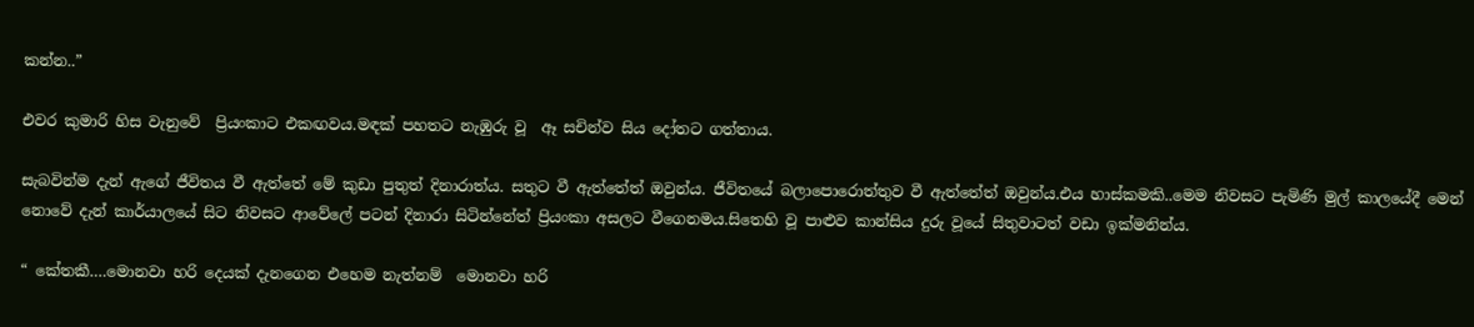කන්න..”

එවර කුමාරි හිස වැනුවේ  ප්‍රියංකාට එකඟවය.මඳක් පහතට නැඹුරු වූ  ඈ සචින්ව සිය දෝතට ගත්තාය.

සැබවින්ම දැන් ඇගේ ජීවිතය වී ඇත්තේ මේ කුඩා පුතුත් දිනාරාත්ය. සතුට වී ඇත්තේත් ඔවුන්ය. ජීවිතයේ බලාපොරොත්තුව වී ඇත්තේත් ඔවුන්ය.එය හාස්කමකි..මෙම නිවසට පැමිණි මුල් කාලයේදී මෙන් නොවේ දැන් කාර්යාලයේ සිට නිවසට ආවේලේ පටන් දිනාරා සිටින්නේත් ප්‍රියංකා අසලට වීගෙනමය.සිතෙහි වූ පාළුව කාන්සිය දුරු වූයේ සිතුවාටත් වඩා ඉක්මනින්ය.

“ කේතකී….මොනවා හරි දෙයක් දැනගෙන එහෙම නැත්නම්  මොනවා හරි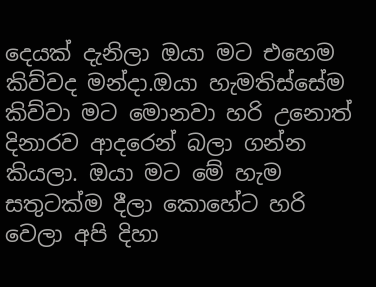දෙයක් දැනිලා ඔයා මට එහෙම කිව්වද මන්දා.ඔයා හැමතිස්සේම කිව්වා මට මොනවා හරි උනොත් දිනාරව ආදරෙන් බලා ගන්න කියලා. ඔයා මට මේ හැම සතුටක්ම දීලා කොහේට හරි වෙලා අපි දිහා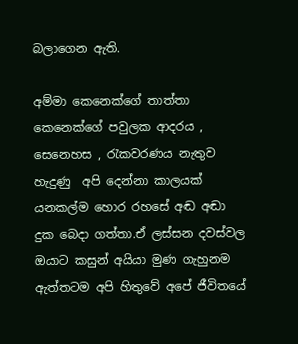බලාගෙන ඇති.

අම්මා කෙනෙක්ගේ තාත්තා කෙනෙක්ගේ පවුලක ආදරය ,  සෙනෙහස , රැකවරණය නැතුව හැදුණු  අපි දෙන්නා කාලයක් යනකල්ම හොර රහසේ අඬ අඬා  දුක බෙදා ගත්තා.ඒ ලස්සන දවස්වල ඔයාට කසුන් අයියා මුණ ගැහුනම  ඇත්තටම අපි හිතුවේ අපේ ජීවිතයේ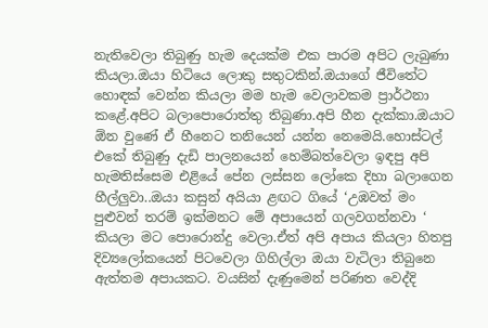නැතිවෙලා තිබුණු හැම දෙයක්ම එක පාරම අපිට ලැබුණා කියලා.ඔයා හිටියෙ ලොකු සතුටකින්.ඔයාගේ ජීවිතේට හොඳක් වෙන්න කියලා මම හැම වෙලාවකම ප්‍රාර්ථනා කළේ.අපිට බලාපොරොත්තු තිබුණා.අපි හීන දැක්කා.ඔයාට ඕන වුණේ ඒ හීනෙට තනියෙන් යන්න නෙමෙයි.හොස්ටල් එකේ තිබුණු දැඩි පාලනයෙන් හෙම්බත්වෙලා ඉඳපු අපි හැමතිස්සෙම එළියේ පේන ලස්සන ලෝකෙ දිහා බලාගෙන හීල්ලුවා..ඔයා කසුන් අයියා ළඟට ගියේ ‘උඹවත් මං පුළුවන් තරම් ඉක්මනට මේ අපායෙන් ගලවගන්නවා ‘  කියලා මට පොරොන්දු වෙලා.ඒත් අපි අපාය කියලා හිතපු දිව්‍යලෝකයෙන් පිටවෙලා ගිහිල්ලා ඔයා වැටිලා තිබුනෙ ඇත්තම අපායකට. වයසින් දැණුමෙන් පරිණත වෙද්දි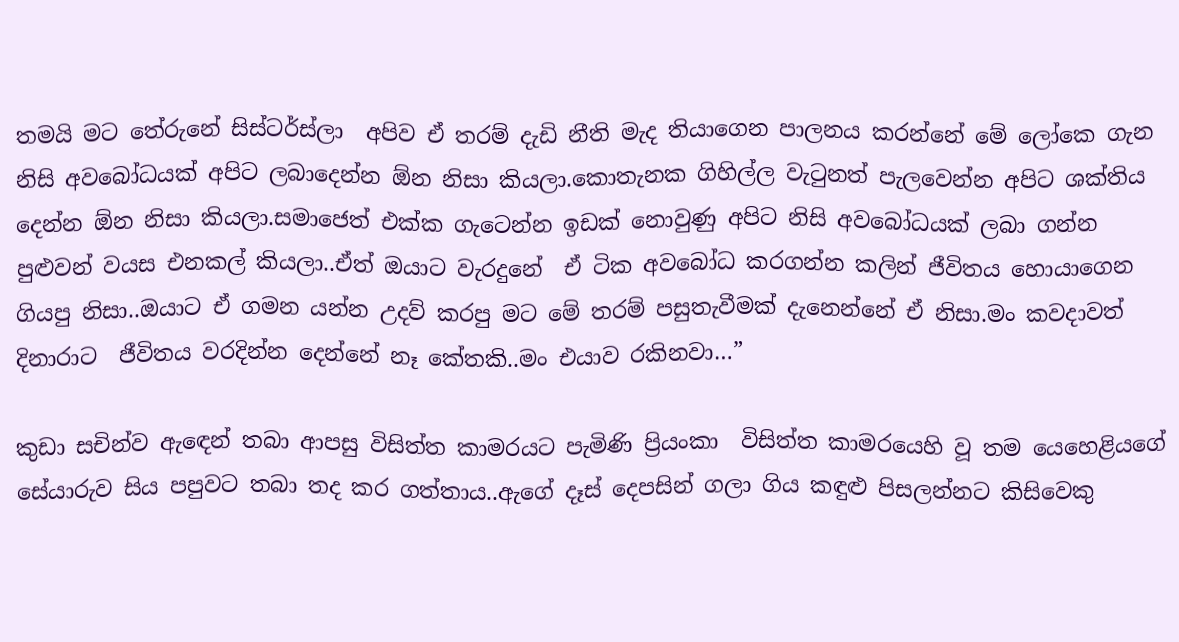තමයි මට තේරුනේ සිස්ටර්ස්ලා  අපිව ඒ තරම් දැඩි නීති මැද තියාගෙන පාලනය කරන්නේ මේ ලෝකෙ ගැන නිසි අවබෝධයක් අපිට ලබාදෙන්න ඕන නිසා කියලා.කොතැනක ගිහිල්ල වැටුනත් පැලවෙන්න අපිට ශක්තිය දෙන්න ඕන නිසා කියලා.සමාජෙත් එක්ක ගැටෙන්න ඉඩක් නොවුණු අපිට නිසි අවබෝධයක් ලබා ගන්න පුළුවන් වයස එනකල් කියලා..ඒත් ඔයාට වැරදුනේ  ඒ ටික අවබෝධ කරගන්න කලින් ජීවිතය හොයාගෙන ගියපු නිසා..ඔයාට ඒ ගමන යන්න උදව් කරපු මට මේ තරම් පසුතැවීමක් දැනෙන්නේ ඒ නිසා.මං කවදාවත් දිනාරාට  ජීවිතය වරදින්න දෙන්නේ නෑ කේතකි..මං එයාව රකිනවා…”

කුඩා සචින්ව ඇඳෙන් තබා ආපසු විසිත්ත කාමරයට පැමිණි ප්‍රියංකා  විසිත්ත කාමරයෙහි වූ තම යෙහෙළියගේ සේයාරුව සිය පපුවට තබා තද කර ගත්තාය..ඇගේ දෑස් දෙපසින් ගලා ගිය කඳුළු පිසලන්නට කිසිවෙකු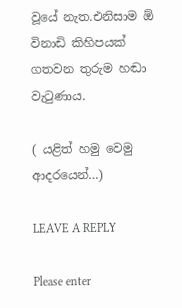වූයේ නැත.එනිසාම ඕ විනාඩි කිහිපයක් ගතවන තුරුම හඬා වැටුණාය.

( යළිත් හමු වෙමු ආදරයෙන්…)

LEAVE A REPLY

Please enter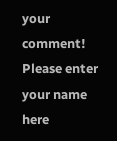your comment!
Please enter your name here